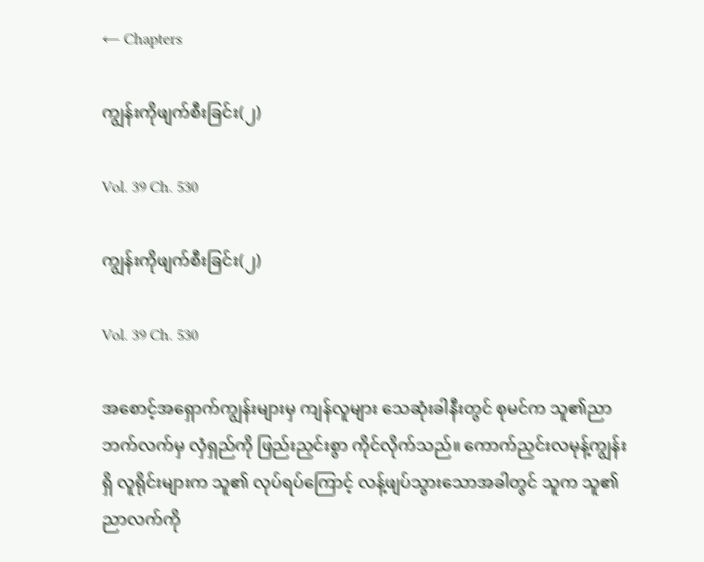← Chapters

ကျွန်းကိုဖျက်စီးခြင်း(၂)

Vol. 39 Ch. 530

ကျွန်းကိုဖျက်စီးခြင်း(၂)

Vol. 39 Ch. 530

အစောင့်အရှောက်ကျွန်းများမှ ကျန်လူများ သေဆုံးခါနီးတွင် စုမင်က သူ၏ညာဘက်လက်မှ လှံရှည်ကို ဖြည်းညှင်းစွာ ကိုင်လိုက်သည်။ ကောက်ညှင်းလမုန့်ကျွန်းရှိ လူရိုင်းများက သူ၏ လုပ်ရပ်ကြောင့် လန့်ဖျပ်သွားသောအခါတွင် သူက သူ၏ ညာလက်ကို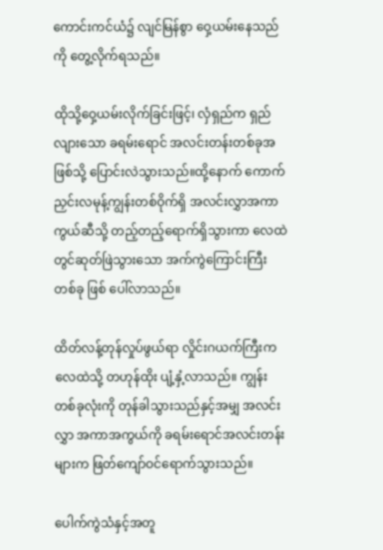ကောင်းကင်ယံ၌ လျင်မြန်စွာ ဝှေ့ယမ်းနေသည်ကို တွေ့လိုက်ရသည်။

ထိုသို့ဝှေ့ယမ်းလိုက်ခြင်းဖြင့်၊ လှံရှည်က ရှည်လျားသော ခရမ်းရောင် အလင်းတန်းတစ်ခုအဖြစ်သို့ ပြောင်းလဲသွားသည်။ထို့နောက် ကောက်ညှင်းလမုန့်ကျွန်းတစ်ဝိုက်ရှိ အလင်းလွှာအကာကွယ်ဆီသို့ တည့်တည့်ရောက်ရှိသွားကာ လေထဲတွင်ဆုတ်ဖြဲသွားသော အက်ကွဲကြောင်းကြီးတစ်ခု ဖြစ် ပေါ်လာသည်။

ထိတ်လန့်တုန်လှုပ်ဖွယ်ရာ လှိုင်းဂယက်ကြီးက လေထဲသို့ တဟုန်ထိုး ပျံ့နှံ့လာသည်။ ကျွန်းတစ်ခုလုံးကို တုန်ခါသွားသည်နှင့်အမျှ အလင်းလွှာ အကာအကွယ်ကို ခရမ်းရောင်အလင်းတန်းများက ဖြတ်ကျော်ဝင်ရောက်သွားသည်။

ပေါက်ကွဲသံနှင့်အတူ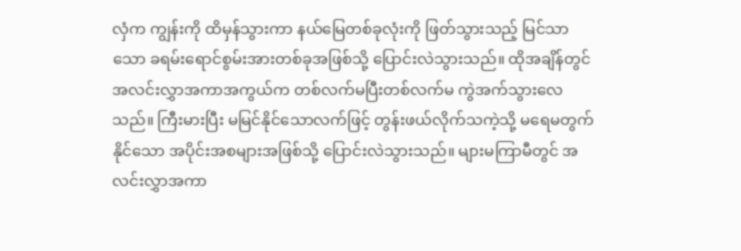လှံက ကျွန်းကို ထိမှန်သွားကာ နယ်မြေတစ်ခုလုံးကို ဖြတ်သွားသည့် မြင်သာသော ခရမ်းရောင်စွမ်းအားတစ်ခုအဖြစ်သို့ ပြောင်းလဲသွားသည်။ ထိုအချိန်တွင် အလင်းလွှာအကာအကွယ်က တစ်လက်မပြီးတစ်လက်မ ကွဲအက်သွားလေသည်။ ကြီးမားပြီး မမြင်နိုင်သောလက်ဖြင့် တွန်းဖယ်လိုက်သကဲ့သို့ မရေမတွက်နိုင်သော အပိုင်းအစများအဖြစ်သို့ ပြောင်းလဲသွားသည်။ များမကြာမီတွင် အလင်းလွှာအကာ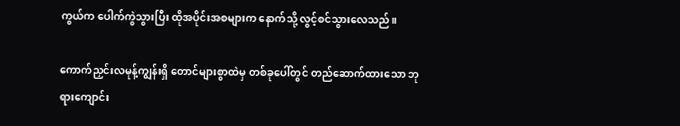ကွယ်က ပေါက်ကွဲသွားပြီး ထိုအပိုင်းအစများက နောက်သို့ လွင့်စင်သွားလေသည်။

ကောက်ညှင်းလမုန့်ကျွန်းရှိ တောင်များစွာထဲမှ တစ်ခုပေါ်တွင် တည်ဆောက်ထားသော ဘုရားကျောင်း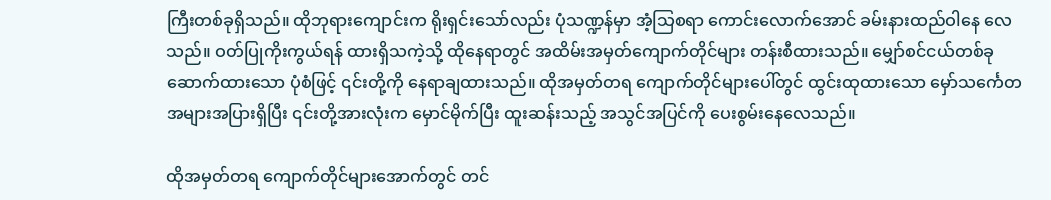ကြီးတစ်ခုရှိသည်။ ထိုဘုရားကျောင်းက ရိုးရှင်းသော်လည်း ပုံသဏ္ဍန်မှာ အံ့သြစရာ ကောင်းလောက်အောင် ခမ်းနားထည်ဝါနေ လေသည်။ ဝတ်ပြုကိုးကွယ်ရန် ထားရှိသကဲ့သို့ ထိုနေရာတွင် အထိမ်းအမှတ်ကျောက်တိုင်များ တန်းစီထားသည်။ မျှော်စင်ငယ်တစ်ခု ဆောက်ထားသော ပုံစံဖြင့် ၎င်းတို့ကို နေရာချထားသည်။ ထိုအမှတ်တရ ကျောက်တိုင်များပေါ်တွင် ထွင်းထုထားသော မှော်သင်္ကေတ အများအပြားရှိပြီး ၎င်းတို့အားလုံးက မှောင်မိုက်ပြီး ထူးဆန်းသည့် အသွင်အပြင်ကို ပေးစွမ်းနေ‌လေသည်။

ထိုအမှတ်တရ ကျောက်တိုင်များအောက်တွင် တင်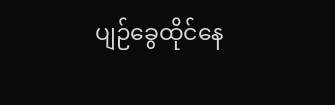ပျဉ်ခွေထိုင်နေ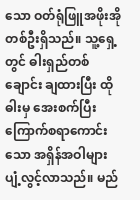သော ဝတ်ရုံဖြူအဖိုးအိုတစ်ဦးရှိသည်။ သူ့ရှေ့တွင် ဓါးရှည်တစ်ချောင်း ချထားပြီး ထိုဓါးမှ အေးစက်ပြီး ကြောက်စရာကောင်းသော အရှိန်အဝါများ ပျံ့လွင့်လာသည်။ မည်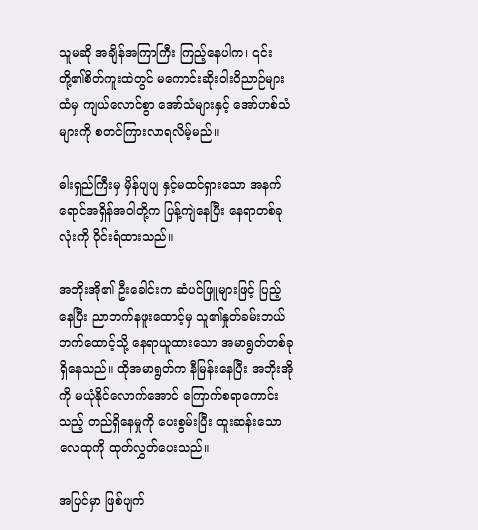သူမဆို အချိန်အကြာကြီး ကြည့်နေပါက၊ ၎င်းတို့၏စိတ်ကူးထဲတွင် မကောင်းဆိုးဝါးဝိညာဉ်များထံမှ ကျယ်လောင်စွာ အော်သံများနှင့် အော်ဟစ်သံများကို စတင်ကြားလာရလိမ့်မည်။

ဓါးရှည်ကြီးမှ မှိန်ပျပျ နှင့်မထင်ရှားသော အနက်ရောင်အရှိန်အဝါတို့က ပြန့်ကျဲနေပြီး နေရာတစ်ခုလုံးကို ဝိုင်းရံထားသည်။

အဘိုးအို၏ ဦးခေါင်းက ဆံပင်ဖြူများဖြင့် ပြည့်နေပြီး ညာဘက်နဖူးထောင့်မှ သူ၏နှုတ်ခမ်းဘယ်ဘက်ထောင့်သို့ နေရာယူထားသော အမာရွတ်တစ်ခု ရှိနေသည်။ ထိုအမာရွတ်က နီမြန်းနေပြီး အဘိုးအိုကို မယုံနိုင်လောက်အောင် ကြောက်စရာကောင်းသည့် တည်ရှိနေမှုကို ပေးစွမ်းပြီး ထူးဆန်းသော လေထုကို ထုတ်လွှတ်ပေးသည်။

အပြင်မှာ ဖြစ်ပျက်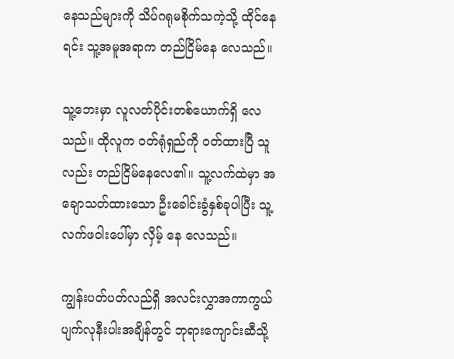နေသည်များကို သိပ်ဂရုမစိုက်သကဲ့သို့ ထိုင်နေရင်း သူ့အမူအရာက တည်ငြိမ်နေ လေသည်။

သူ့ဘေးမှာ လူလတ်ပိုင်းတစ်ယောက်ရှိ လေသည်။ ထိုလူက ၀တ်ရုံရှည်ကို ၀တ်ထားပြီ သူလည်း တည်ငြိမ်နေလေ၏။ သူ့လက်ထဲမှာ အချောသတ်ထားသော ဦးခေါင်းခွံနှစ်ခုပါပြီး သူ့လက်ဖဝါးပေါ်မှာ လှိမ့်‌ နေ လေသည်။

ကျွန်းပတ်ပတ်လည်ရှိ အလင်းလွှာအကာကွယ် ပျက်လုနီးပါးအချိန်တွင် ဘုရားကျောင်းဆီသို့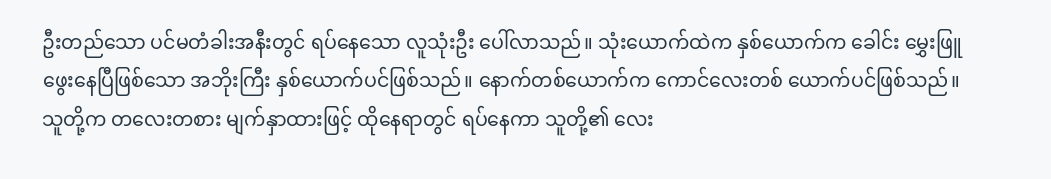ဦးတည်သော ပင်မတံခါးအနီးတွင် ရပ်နေသော လူသုံးဦး ပေါ်လာသည်။ သုံးယောက်ထဲက နှစ်ယောက်က ခေါင်း မွှေးဖြူဖွေးနေပြီဖြစ်သော အဘိုးကြီး နှစ်ယောက်ပင်ဖြစ်သည်။ နောက်တစ်ယောက်က ကောင်လေးတစ် ယောက်ပင်ဖြစ်သည်။ သူတို့က တလေးတစား မျက်နှာထားဖြင့် ထိုနေရာတွင် ရပ်နေကာ သူတို့၏ လေး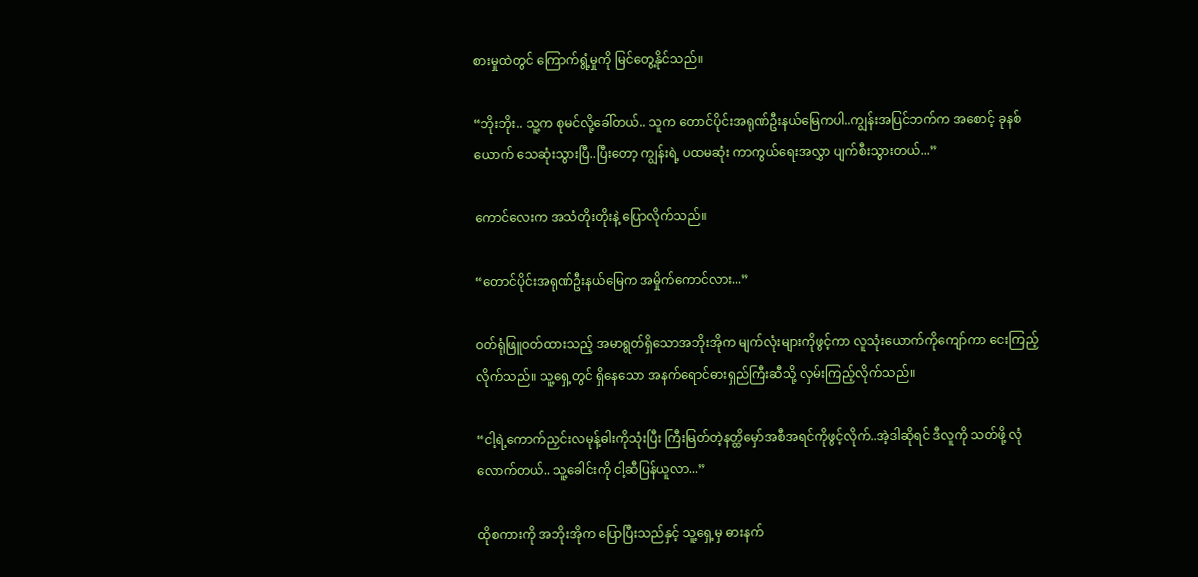စားမှုထဲတွင် ကြောက်ရွံ့မှုကို မြင်တွေ့နိုင်သည်။

“ဘိုးဘိုး.. သူ့က စုမင်လို့ခေါ်တယ်.. သူက တောင်ပိုင်းအရုဏ်ဦးနယ်မြေကပါ..ကျွန်းအပြင်ဘက်က အစောင့် ခုနစ်ယောက် သေဆုံးသွားပြီ..ပြီးတော့ ကျွန်းရဲ့ ပထမဆုံး ကာကွယ်ရေးအလွှာ ပျက်စီးသွားတယ်...”

ကောင်လေးက အသံတိုးတိုးနဲ့ ပြောလိုက်သည်။

“တောင်ပိုင်းအရုဏ်ဦးနယ်မြေက အမှိုက်ကောင်လား...”

ဝတ်ရုံဖြူဝတ်ထားသည့် အမာရွတ်ရှိသောအဘိုးအိုက မျက်လုံးများကိုဖွင့်ကာ လူသုံးယောက်ကိုကျော်ကာ ငေးကြည့်လိုက်သည်။ သူ့ရှေ့တွင် ရှိနေသော အနက်ရောင်ဓားရှည်ကြီးဆီသို့ လှမ်းကြည့်လိုက်သည်။

“ငါ့ရဲ့ကောက်ညှင်းလမုန့်ဓါးကိုသုံးပြီး ကြီးမြတ်တဲ့နတ္ထိမှော်အစီအရင်ကိုဖွင့်လိုက်..အဲ့ဒါဆိုရင် ဒီလူကို သတ်ဖို့ လုံလောက်တယ်.. သူ့ခေါင်းကို ငါ့ဆီပြန်ယူလာ...”

ထိုစကားကို အဘိုးအိုက ပြောပြီးသည်နှင့် သူ့ရှေ့မှ ဓားနက်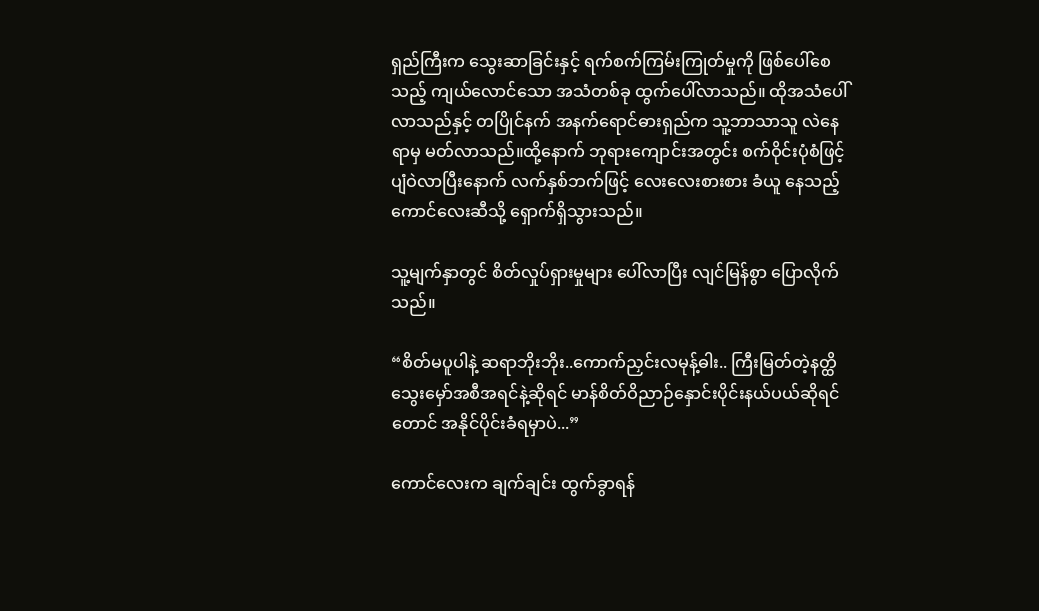ရှည်ကြီးက သွေးဆာခြင်းနှင့် ရက်စက်ကြမ်းကြုတ်မှုကို ဖြစ်ပေါ်စေသည့် ကျယ်လောင်သော အသံတစ်ခု ထွက်ပေါ်လာသည်။ ထိုအသံပေါ်လာသည်နှင့် တပြိုင်နက် အနက်ရောင်ဓားရှည်က သူ့ဘာသာသူ လဲနေရာမှ မတ်လာသည်။ထို့နောက် ဘုရားကျောင်းအတွင်း စက်ဝိုင်းပုံစံဖြင့် ပျံဝဲလာပြီးနောက် လက်နှစ်ဘက်ဖြင့် လေးလေးစားစား ခံယူ နေသည့် ကောင်လေးဆီသို့ ရှောက်ရှိသွားသည်။

သူ့မျက်နှာတွင် စိတ်လှုပ်ရှားမှုများ ပေါ်လာပြီး လျင်မြန်စွာ ပြောလိုက်သည်။

“စိတ်မပူပါနဲ့ ဆရာဘိုးဘိုး..ကောက်ညှင်းလမုန့်ဓါး.. ကြီးမြတ်တဲ့နတ္ထိသွေးမှော်အစီအရင်နဲ့ဆိုရင် မာန်စိတ်ဝိညာဉ်နှောင်းပိုင်းနယ်ပယ်ဆိုရင်တောင် အနိုင်ပိုင်းခံရမှာပဲ...”

ကောင်လေးက ချက်ချင်း ထွက်ခွာရန်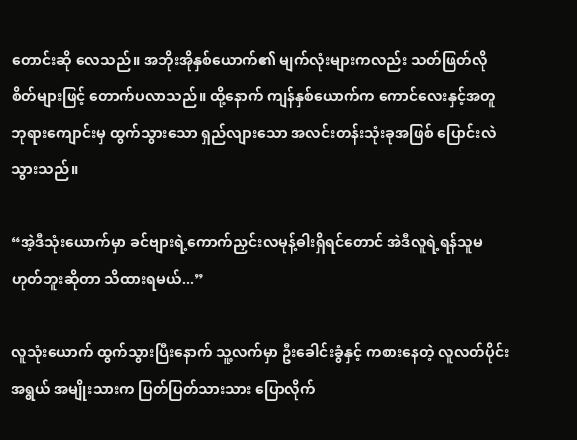တောင်းဆို လေသည်။ အဘိုးအိုနှစ်ယောက်၏ မျက်လုံးများကလည်း သတ်ဖြတ်လိုစိတ်များဖြင့် တောက်ပလာသည်။ ထို့နောက် ကျန်နှစ်ယောက်က ကောင်လေးနှင့်အတူ ဘုရားကျောင်းမှ ထွက်သွားသော ရှည်လျားသော အလင်းတန်းသုံးခုအဖြစ် ပြောင်းလဲသွားသည်။

“အဲ့ဒီသုံးယောက်မှာ ခင်ဗျားရဲ့ကောက်ညှင်းလမုန့်ဓါးရှိရင်တောင် အဲဒီလူရဲ့ရန်သူမဟုတ်ဘူးဆိုတာ သိထားရမယ်...”

လူသုံးယောက် ထွက်သွားပြီးနောက် သူ့လက်မှာ ဦးခေါင်းခွံနှင့် ကစားနေတဲ့ လူလတ်ပိုင်းအရွယ် အမျိုးသားက ပြတ်ပြတ်သားသား ပြောလိုက်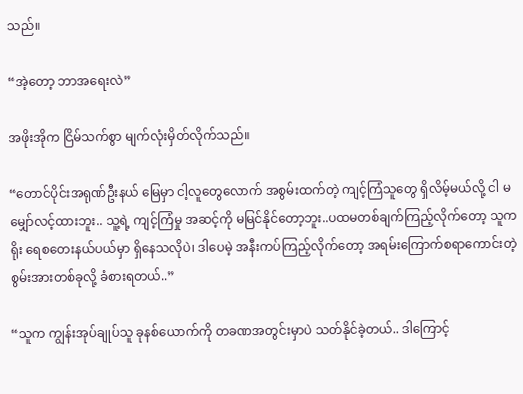သည်။

“အဲ့တော့ ဘာအရေးလဲ”

အဖိုးအိုက ငြိမ်သက်စွာ မျက်လုံးမှိတ်လိုက်သည်။

“တောင်ပိုင်းအရုဏ်ဦးနယ်‌ မြေမှာ ငါ့လူတွေလောက် အစွမ်းထက်တဲ့ ကျင့်ကြံသူတွေ ရှိလိမ့်မယ်လို့ ငါ မမျှော်လင့်ထားဘူး.. သူ့ရဲ့ ကျင့်ကြံမှု အဆင့်ကို မမြင်နိုင်တော့ဘူး..ပထမတစ်ချက်ကြည့်လိုက်တော့ သူက ရိုး ရေစတေးနယ်ပယ်မှာ ရှိနေသလိုပဲ၊ ဒါပေမဲ့ အနီးကပ်ကြည့်လိုက်တော့ အရမ်းကြောက်စရာကောင်းတဲ့ စွမ်းအားတစ်ခုလို့ ခံစားရတယ်..”

“သူက ကျွန်းအုပ်ချုပ်သူ ခုနစ်ယောက်ကို တခဏအတွင်းမှာပဲ သတ်နိုင်ခဲ့တယ်.. ဒါကြောင့်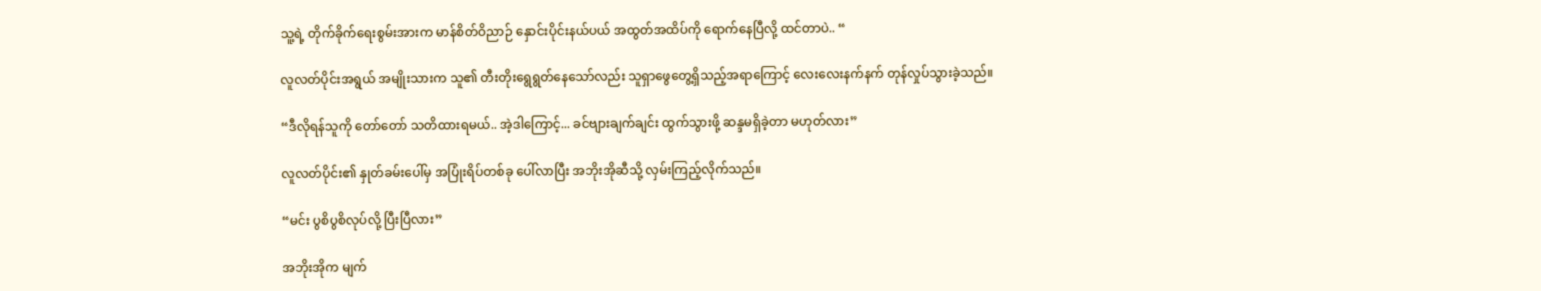သူ့ရဲ့ တိုက်ခိုက်ရေးစွမ်းအားက မာန်စိတ်ဝိညာဉ် နှောင်းပိုင်းနယ်ပယ် အထွတ်အထိပ်ကို ရောက်နေပြီလို့ ထင်တာပဲ.. “

လူလတ်ပိုင်းအရွယ် အမျိုးသားက သူ၏ တီးတိုးရွေရွတ်နေသော်လည်း သူရှာဖွေတွေ့ရှိသည့်အရာကြောင့် လေးလေးနက်နက် တုန်လှုပ်သွားခဲ့သည်။

“ဒီလိုရန်သူကို တော်တော် သတိထားရမယ်.. အဲ့ဒါကြောင့်... ခင်ဗျားချက်ချင်း ထွက်သွားဖို့ ဆန္ဒမရှိခဲ့တာ မဟုတ်လား”

လူလတ်ပိုင်း၏ နှုတ်ခမ်းပေါ်မှ အပြုံးရိပ်တစ်ခု ပေါ်လာပြီး အဘိုးအိုဆီသို့ လှမ်းကြည့်လိုက်သည်။

“မင်း ပွစိပွစိလုပ်လို့ ပြီးပြီလား”

အဘိုးအိုက မျက်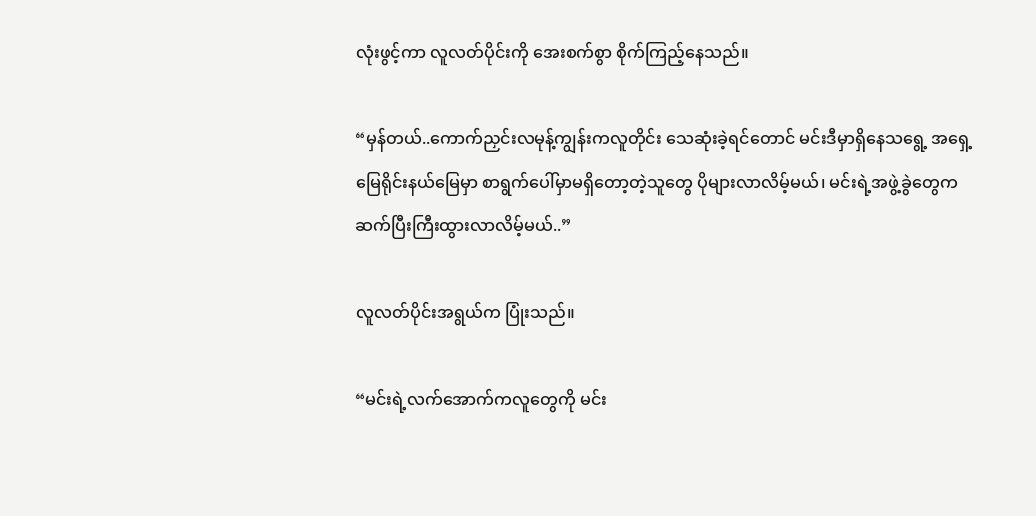လုံးဖွင့်ကာ လူလတ်ပိုင်းကို အေးစက်စွာ စိုက်ကြည့်နေသည်။

“မှန်တယ်..ကောက်ညှင်းလမုန့်ကျွန်းကလူတိုင်း သေဆုံးခဲ့ရင်တောင် မင်းဒီမှာရှိနေသရွေ့ အရှေ့မြေရိုင်းနယ်မြေမှာ စာရွက်ပေါ်မှာမရှိတော့တဲ့သူတွေ ပိုများလာလိမ့်မယ်၊ မင်းရဲ့အဖွဲ့ခွဲတွေက ဆက်ပြီးကြီးထွားလာလိမ့်မယ်..”

လူလတ်ပိုင်းအရွယ်က ပြုံးသည်။

“မင်းရဲ့လက်အောက်ကလူတွေကို မင်း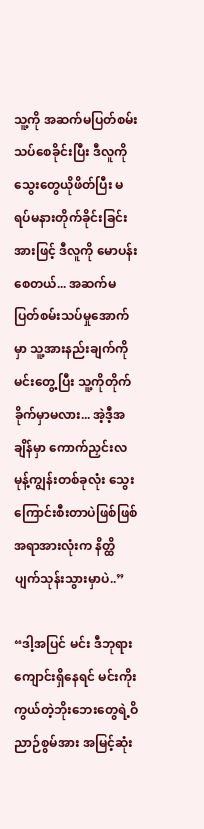သူ့ကို အဆက်မပြတ်စမ်းသပ်စေခိုင်းပြီး ဒီလူကို သွေးတွေယိုဖိတ်ပြီး မရပ်မနားတိုက်ခိုင်းခြင်းအားဖြင့် ဒီလူကို မောပန်းစေတယ်... အဆက်မပြတ်စမ်းသပ်မှုအောက်မှာ သူ့အားနည်းချက်ကို မင်းတွေ့ပြီး သူ့ကိုတိုက်ခိုက်မှာမလား... အဲ့ဒီ့အချိန်မှာ ကောက်ညှင်းလမုန့်ကျွန်းတစ်ခုလုံး သွေးကြောင်းစီးတာပဲဖြစ်ဖြစ် အရာအားလုံးက နိတ္ထိပျက်သုန်းသွားမှာပဲ..”

“ဒါ့အပြင် မင်း ဒီဘုရားကျောင်းရှိနေရင် မင်းကိုးကွယ်တဲ့ဘိုးဘေးတွေရဲ့ဝိညာဉ်စွမ်အား အမြင့်ဆုံး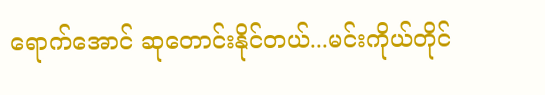ရောက်အောင် ဆုတောင်းနိုင်တယ်...မင်းကိုယ်တိုင်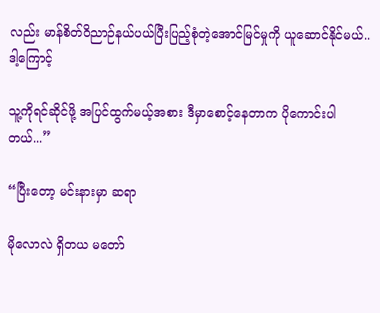လည်း မာန်စိတ်ဝိညာဉ်နယ်ပယ်ပြီးပြည့်စုံတဲ့အောင်မြင်မှုကို ယူဆောင်နိုင်မယ်..ဒါ့ကြောင့်

သူ့ကိုရင်ဆိုင်ဖို့ အပြင်ထွက်မယ့်အစား ဒီမှာစောင့်နေတာက ပိုကောင်းပါတယ်...”

“ပြီးတော့ မင်းနားမှာ ဆရာ

မိုလောလဲ ရှိတယ မတော်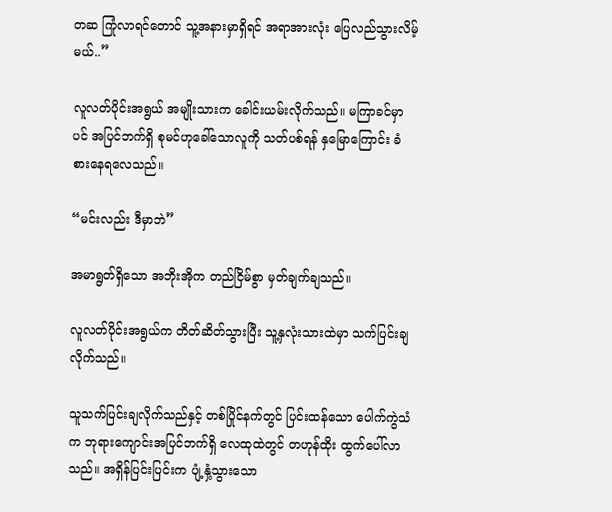တဆ ကြုံလာရင်တောင် သူ့အနားမှာရှိရင် အရာအားလုံး ပြေလည်သွားလိမ့်မယ်..”

လူလတ်ပိုင်းအရွယ် အမျိုးသားက ခေါင်းယမ်းလိုက်သည်။ မကြာခင်မှာပင် အပြင်ဘက်ရှိ စုမင်ဟုခေါ်သောလူကို သတ်ပစ်ရန် နှမြောကြောင်း ခံစားနေရလေသည်။

“မင်းလည်း ဒီမှာဘဲ”

အမာရွတ်ရှိသော အဘိုးအိုက တည်ငြိမ်စွာ မှတ်ချက်ချသည်။

လူလတ်ပိုင်းအရွယ်က တိတ်ဆိတ်သွားပြီး သူ့နှလုံးသားထဲမှာ သက်ပြင်းချလိုက်သည်။

သူသက်ပြင်းချလိုက်သည်နှင့် တစ်ပြိုင်နက်တွင် ပြင်းထန်သော ပေါက်ကွဲသံက ဘုရားကျောင်းအပြင်ဘက်ရှိ လေထုထဲတွင် တဟုန်ထိုး ထွက်ပေါ်လာသည်။ အရှိန်ပြင်းပြင်းက ပျံ့နှံ့သွားသော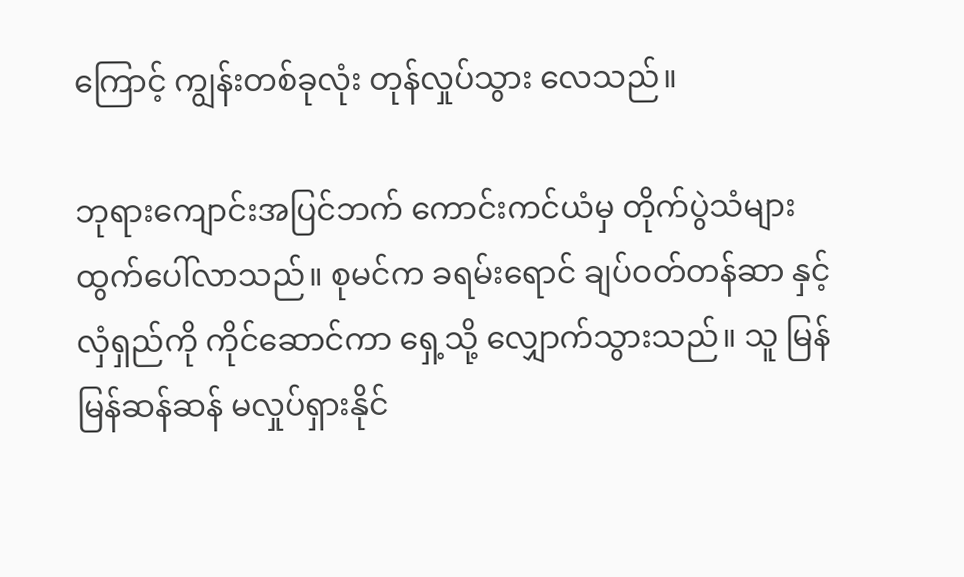ကြောင့် ကျွန်းတစ်ခုလုံး တုန်လှုပ်သွား လေသည်။

ဘုရားကျောင်းအပြင်ဘက် ကောင်းကင်ယံမှ တိုက်ပွဲသံများ ထွက်ပေါ်လာသည်။ စုမင်က ခရမ်းရောင် ချပ်ဝတ်တန်ဆာ နှင့် လှံရှည်ကို ကိုင်ဆောင်ကာ ရှေ့သို့ လျှောက်သွားသည်။ သူ မြန်မြန်ဆန်ဆန် မလှုပ်ရှားနိုင်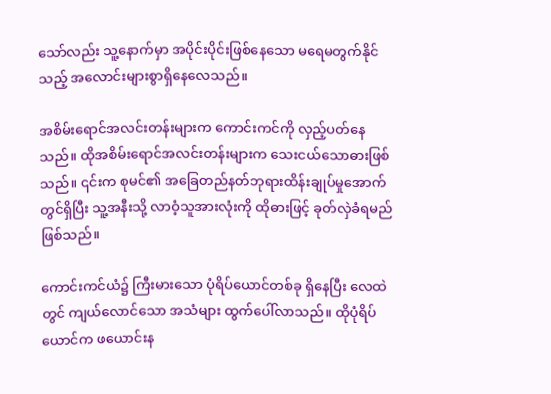သော်လည်း သူ့နောက်မှာ အပိုင်းပိုင်း‌ဖြစ်နေသော မရေမတွက်နိုင်သည့် အလောင်းများစွာရှိနေလေသည်။

အစိမ်းရောင်အလင်းတန်းများက ကောင်းကင်ကို လှည့်ပတ်နေသည်။ ထိုအစိမ်းရောင်အလင်းတန်းများက သေးငယ်သောဓားဖြစ်သည်။ ၎င်းက စုမင်၏ အခြေတည်နတ်ဘုရားထိန်းချုပ်မှုအောက်တွင်ရှိပြီး သူ့အနီးသို့ လာဝံ့သူအားလုံးကို ထိုဓားဖြင့် ခုတ်လှဲခံရမည်ဖြစ်သည်။

ကောင်းကင်ယံ၌ ကြီးမားသော ပုံရိပ်ယောင်တစ်ခု ရှိနေပြီး လေထဲတွင် ကျယ်လောင်သော အသံများ ထွက်ပေါ်လာသည်။ ထိုပုံရိပ်ယောင်က ဖယောင်းန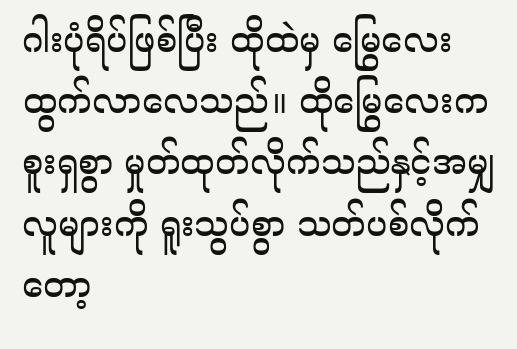ဂါးပုံရိပ်ဖြစ်ပြီး ထိုထဲမှ မြွေလေးထွက်လာလေသည်။ ထိုမြွေလေးက စူးရှစွာ မှုတ်ထုတ်လိုက်သည်နှင့်အမျှ လူများကို ရူးသွပ်စွာ သတ်ပစ်လိုက်တော့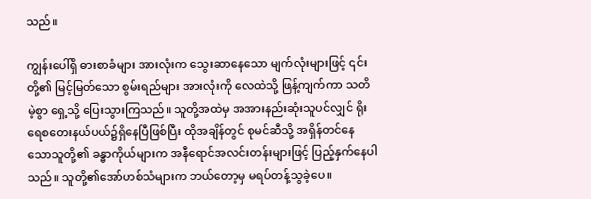သည်။

ကျွန်းပေါ်ရှိ ဓားစာခံများ အားလုံးက သွေးဆာနေသော မျက်လုံးများဖြင့် ၎င်းတို့၏ မြင့်မြတ်သော စွမ်းရည်များ အားလုံးကို လေထဲသို့ ဖြန့်ကျက်ကာ သတိမဲ့စွာ ရှေ့သို့ ပြေးသွားကြသည်။ သူတို့အထဲမှ အအားနည်းဆုံးသူပင်လျှင် ရိုးရေစတေးနယ်ပယ်၌ရှိနေပြီဖြစ်ပြီး ထိုအချိန်တွင် စုမင်ဆီသို့ အရှိန်တင်နေသောသူတို့၏ ခန္ဓာကိုယ်များက အနီရောင်အလင်းတန်းများဖြင့် ပြည့်နှက်နေပါသည်။ သူတို့၏အော်ဟစ်သံများက ဘယ်တော့မှ မရပ်တန့်သွခဲ့ပေ။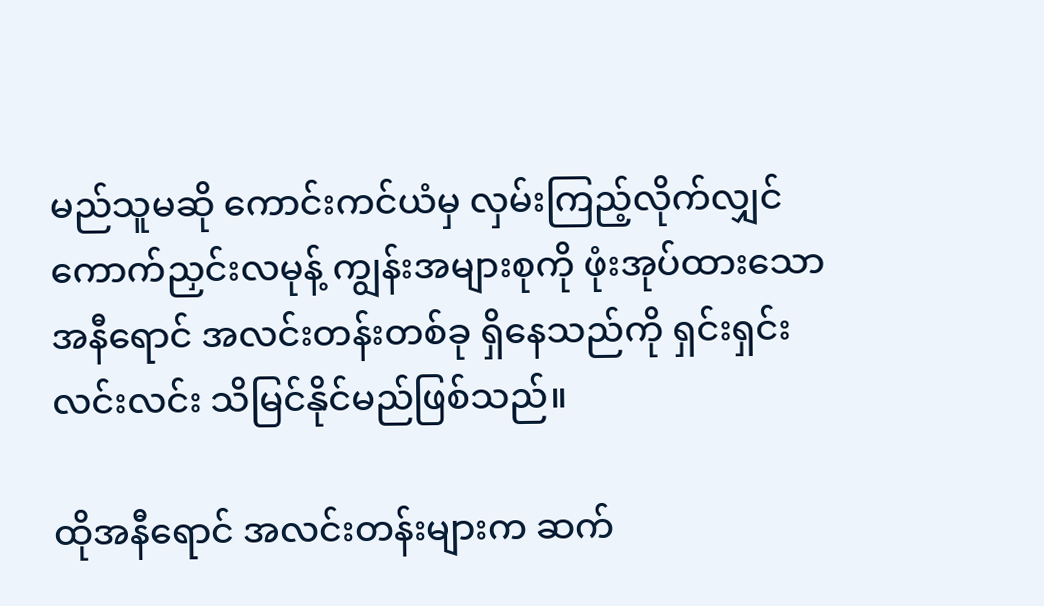မည်သူမဆို ကောင်းကင်ယံမှ လှမ်းကြည့်လိုက်လျှင် ကောက်ညှင်းလမုန့် ကျွန်းအများစုကို ဖုံးအုပ်ထားသောအနီရောင် အလင်းတန်းတစ်ခု ရှိနေသည်ကို ရှင်းရှင်းလင်းလင်း သိမြင်နိုင်မည်ဖြစ်သည်။

ထိုအနီရောင် အလင်းတန်းများက ဆက်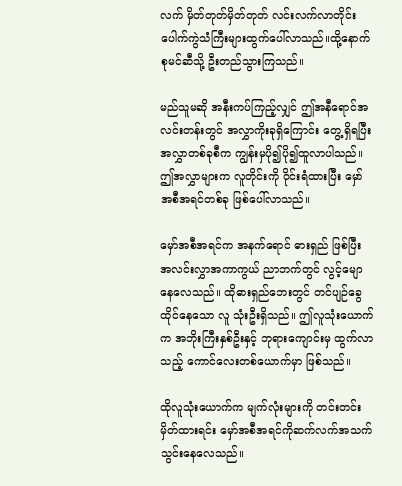လက် မှိတ်တုတ်မှိတ်တုတ် လင်းလက်လာတိုင်း ပေါက်ကွဲသံကြီးများထွက်ပေါ်လာသည်။ထို့နောက် စုမင်ဆီသို့ ဦးတည်သွားကြသည်။

မည်သူမဆို အနီးကပ်ကြည့်လျှင် ဤအနီရောင်အလင်းတန်းတွင် အလွှာကိုးခုရှိကြောင်း တွေ့ရှိရပြီး အလွှာတစ်ခုစီက ကျွန်းမှပို၍ပို၍ထူလာပါသည်။ ဤအလွှာများက လူတိုင်းကို ဝိုင်းရံထားပြီး မှော်အစီအရင်တစ်ခု ဖြစ်ပေါ်လာသည်။

မှော်အစီအရင်က အနက်ရောင် ဓားရှည် ဖြစ်ပြီး အလင်းလွှာအကာကွယ် ညာဘက်တွင် လွင့်မျောနေလေသည်။ ထိုဓားရှည်ဘေးတွင် တင်ပျဉ်ခွေထိုင်နေသော လူ သုံးဦးရှိသည်။ ဤလူသုံးယောက်က အဘိုးကြီးနှစ်ဦးနှင့် ဘုရားကျောင်းမှ ထွက်လာသည့် ကောင်လေးတစ်ယောက်မှာ ဖြစ်သည်။

ထိုလူသုံးယောက်က မျက်လုံးများကို တင်းတင်းမှိတ်ထားရင်း မှော်အစီအရင်ကိုဆက်လက်အသက်သွင်းနေလေသည်။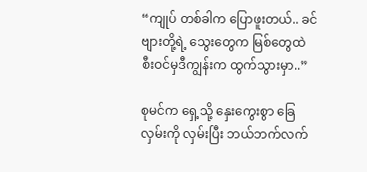“ကျုပ် တစ်ခါက ပြောဖူးတယ်.. ခင်ဗျားတို့ရဲ့ သွေးတွေက မြစ်တွေထဲ စီးဝင်မှဒီကျွန်းက ထွက်သွားမှာ..”

စုမင်က ရှေ့သို့ နှေးကွေးစွာ ခြေလှမ်းကို လှမ်းပြီး ဘယ်ဘက်လက်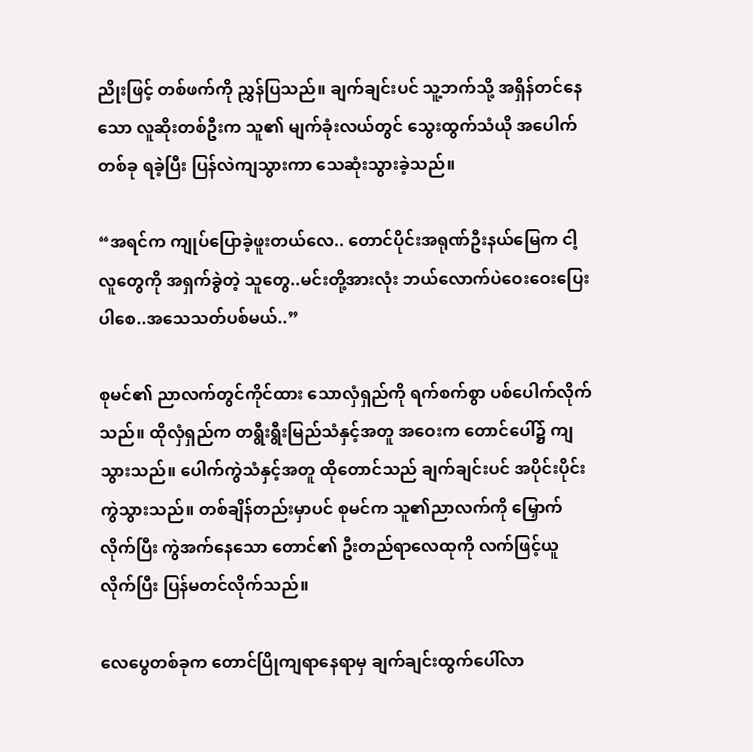ညိုးဖြင့် တစ်ဖက်ကို ညွှန်ပြသည်။ ချက်ချင်းပင် သူ့ဘက်သို့ အရှိန်တင်နေသော လူဆိုးတစ်ဦးက သူ၏ မျက်ခုံးလယ်တွင် သွေးထွက်သံယို အပေါက်တစ်ခု ရခဲ့ပြီး ပြန်လဲကျသွားကာ သေဆုံးသွားခဲ့သည်။

“အရင်က ကျုပ်ပြောခဲ့ဖူးတယ်လေ.. တောင်ပိုင်းအရုဏ်ဦးနယ်မြေက ငါ့လူတွေကို အရှက်ခွဲတဲ့ သူတွေ..မင်းတို့အားလုံး ဘယ်လောက်ပဲဝေးဝေးပြေးပါ‌စေ..အသေသတ်ပစ်မယ်..”

စုမင်၏ ညာလက်တွင်ကိုင်ထား‌ သောလှံရှည်ကို ရက်စက်စွာ ပစ်ပေါက်လိုက်သည်။ ထိုလှံရှည်က တရွီးရွီးမြည်သံနှင့်အတူ အဝေးက တောင်ပေါ်၌ ကျသွားသည်။ ပေါက်ကွဲသံနှင့်အတူ ထိုတောင်သည် ချက်ချင်းပင် အပိုင်းပိုင်းကွဲသွားသည်။ တစ်ချိန်တည်းမှာပင် စုမင်က သူ၏ညာလက်ကို မြှောက်လိုက်ပြီး ကွဲအက်နေသော တောင်၏ ဦးတည်ရာလေထုကို လက်ဖြင့်ယူလိုက်ပြီး ပြန်မတင်လိုက်သည်။

လေပွေတစ်ခုက တောင်ပြိုကျရာနေရာမှ ချက်ချင်းထွက်ပေါ်လာ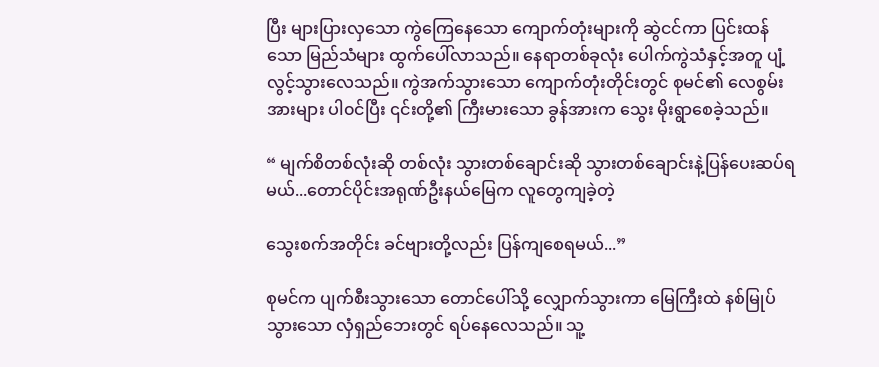ပြီး များပြားလှသော ကွဲကြေနေသော ကျောက်တုံးများကို ဆွဲငင်ကာ ပြင်းထန်သော မြည်သံများ ထွက်ပေါ်လာသည်။ နေရာတစ်ခုလုံး ပေါက်ကွဲသံနှင့်အတူ ပျံ့လွင့်သွားလေသည်။ ကွဲအက်သွားသော ကျောက်တုံးတိုင်းတွင် စုမင်၏ လေစွမ်းအားများ ပါ၀င်ပြီး ၎င်းတို့၏ ကြီးမားသော ခွန်အားက သွေး မိုးရွာစေခဲ့သည်။

“ မျက်စိတစ်လုံးဆို တစ်လုံး သွားတစ်ချောင်းဆို သွားတစ်ချောင်းနဲ့ပြန်ပေးဆပ်ရမယ်...တောင်ပိုင်းအရုဏ်ဦးနယ်မြေက လူတွေကျခဲ့တဲ့

သွေးစက်အတိုင်း ခင်ဗျားတို့လည်း ပြန်ကျစေရမယ်...”

စုမင်က ပျက်စီးသွားသော တောင်ပေါ်သို့ လျှောက်သွားကာ မြေကြီးထဲ နစ်မြုပ်သွားသော လှံရှည်ဘေးတွင် ရပ်နေလေသည်။ သူ့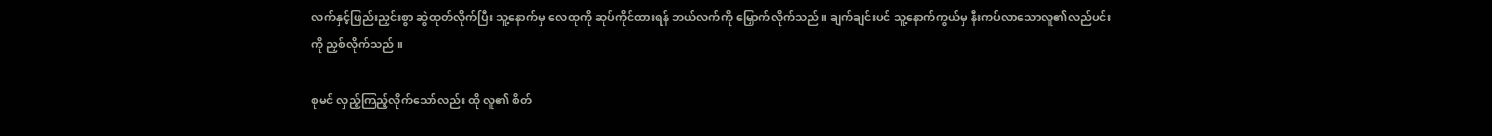လက်နှင့်ဖြည်းညှင်းစွာ ဆွဲထုတ်လိုက်ပြီး သူ့နောက်မှ လေထုကို ဆုပ်ကိုင်ထားရန် ဘယ်လက်ကို မြှောက်လိုက်သည်။ ချက်ချင်းပင် သူ့နောက်ကွယ်မှ နီးကပ်လာသောလူ၏လည်ပင်းကို ညှစ်လိုက်သည် ။

စုမင် လှည့်ကြည့်လိုက်သော်လည်း ထို လူ၏ စိတ်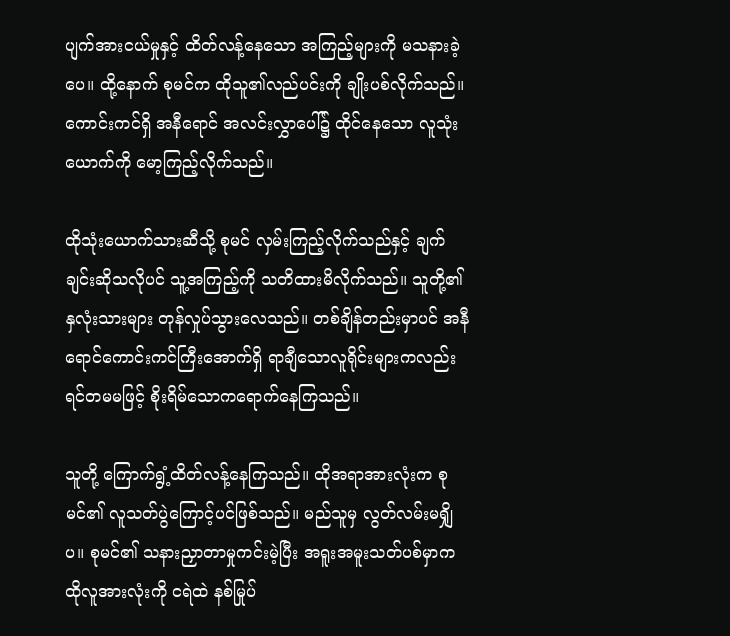ပျက်အားငယ်မှုနှင့် ထိတ်လန့်နေသော အကြည့်များကို မသနားခဲ့ပေ။ ထို့နောက် စုမင်က ထိုသူ၏လည်ပင်းကို ချိုးပစ်လိုက်သည်။ ကောင်းကင်ရှိ အနီရောင် အလင်းလွှာပေါ်၌ ထိုင်နေသော လူသုံးယောက်ကို မော့ကြည့်လိုက်သည်။

ထိုသုံးယောက်သားဆီသို့ စုမင် လှမ်းကြည့်လိုက်သည်နှင့် ချက်ချင်းဆိုသလိုပင် သူ့အကြည့်ကို သတိထားမိလိုက်သည်။ သူတို့၏နှလုံးသားများ တုန်လှုပ်သွားလေသည်။ တစ်ချိန်တည်းမှာပင် အနီရောင်ကောင်းကင်ကြီးအောက်ရှိ ရာချီသောလူရိုင်းများကလည်း ရင်တမမဖြင့် စိုးရိမ်သောကရောက်နေကြသည်။

သူတို့ ကြောက်ရွံ့ထိတ်လန့်နေကြသည်။ ထိုအရာအားလုံးက စုမင်၏ လူသတ်ပွဲကြောင့်ပင်ဖြစ်သည်။ မည်သူမှ လွတ်လမ်းမရျှိပ။ စုမင်၏ သနားညှာတာမှုကင်းမဲ့ပြီး အရူးအမူးသတ်ပစ်မှာက ထိုလူအားလုံးကို ငရဲထဲ နစ်မြုပ်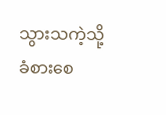သွားသကဲ့သို့ ခံစားစေ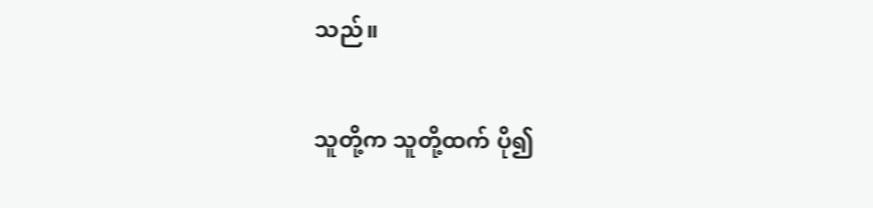သည်။

သူတို့က သူတို့ထက် ပို၍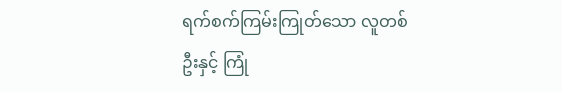ရက်စက်ကြမ်းကြုတ်သော လူတစ်ဦးနှင့် ကြုံ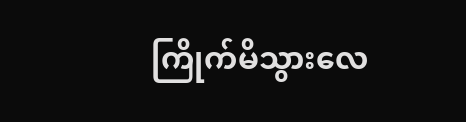ကြိုက်မိသွားလေ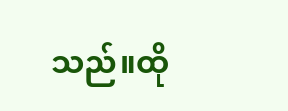သည်။ထို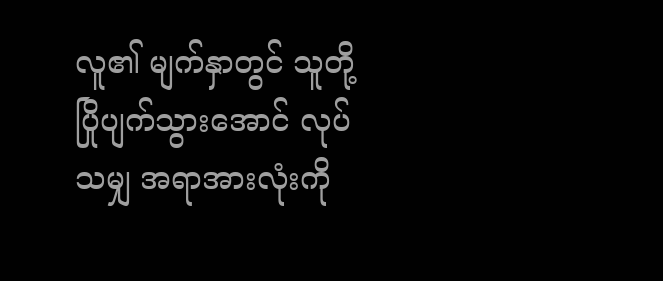လူ၏ မျက်နှာတွင် သူတို့ ပြိုပျက်သွားအောင် လုပ်သမျှ အရာအားလုံးကို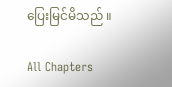ပြေးမြင်မိသည် ။

All Chapters